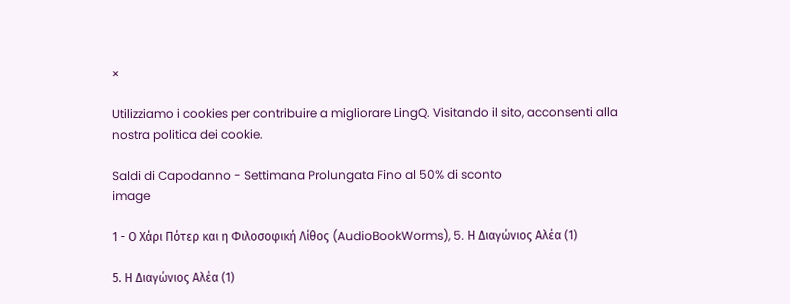×

Utilizziamo i cookies per contribuire a migliorare LingQ. Visitando il sito, acconsenti alla nostra politica dei cookie.

Saldi di Capodanno - Settimana Prolungata Fino al 50% di sconto
image

1 - Ο Χάρι Πότερ και η Φιλοσοφική Λίθος (AudioBookWorms), 5. Η Διαγώνιος Αλέα (1)

5. Η Διαγώνιος Αλέα (1)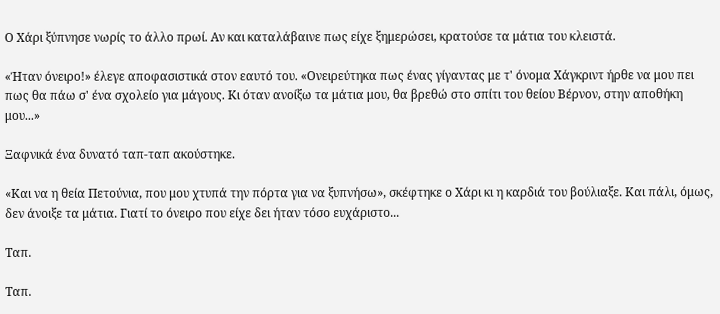Ο Χάρι ξύπνησε νωρίς το άλλο πρωί. Αν και καταλάβαινε πως είχε ξημερώσει, κρατούσε τα μάτια του κλειστά.

«Ήταν όνειρο!» έλεγε αποφασιστικά στον εαυτό του. «Ονειρεύτηκα πως ένας γίγαντας με τ' όνομα Χάγκριντ ήρθε να μου πει πως θα πάω σ' ένα σχολείο για μάγους. Κι όταν ανοίξω τα μάτια μου, θα βρεθώ στο σπίτι του θείου Βέρνον, στην αποθήκη μου...»

Ξαφνικά ένα δυνατό ταπ-ταπ ακούστηκε.

«Και να η θεία Πετούνια, που μου χτυπά την πόρτα για να ξυπνήσω», σκέφτηκε ο Χάρι κι η καρδιά του βούλιαξε. Και πάλι, όμως, δεν άνοιξε τα μάτια. Γιατί το όνειρο που είχε δει ήταν τόσο ευχάριστο...

Ταπ.

Ταπ.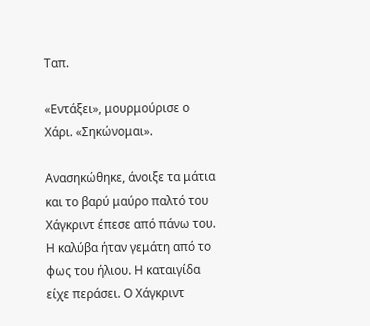Ταπ.

«Εντάξει», μουρμούρισε ο Χάρι. «Σηκώνομαι».

Ανασηκώθηκε, άνοιξε τα μάτια και το βαρύ μαύρο παλτό του Χάγκριντ έπεσε από πάνω του. Η καλύβα ήταν γεμάτη από το φως του ήλιου. Η καταιγίδα είχε περάσει. Ο Χάγκριντ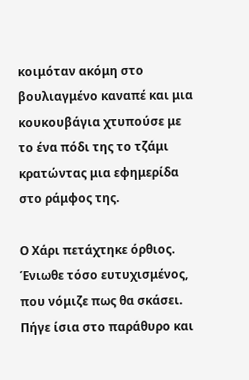κοιμόταν ακόμη στο βουλιαγμένο καναπέ και μια κουκουβάγια χτυπούσε με το ένα πόδι της το τζάμι κρατώντας μια εφημερίδα στο ράμφος της.

Ο Χάρι πετάχτηκε όρθιος. Ένιωθε τόσο ευτυχισμένος, που νόμιζε πως θα σκάσει. Πήγε ίσια στο παράθυρο και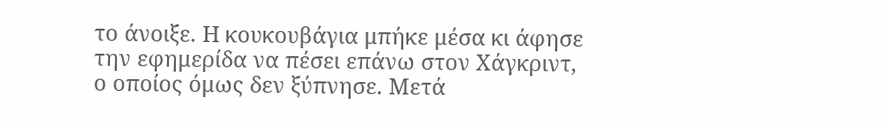το άνοιξε. Η κουκουβάγια μπήκε μέσα κι άφησε την εφημερίδα να πέσει επάνω στον Χάγκριντ, ο οποίος όμως δεν ξύπνησε. Μετά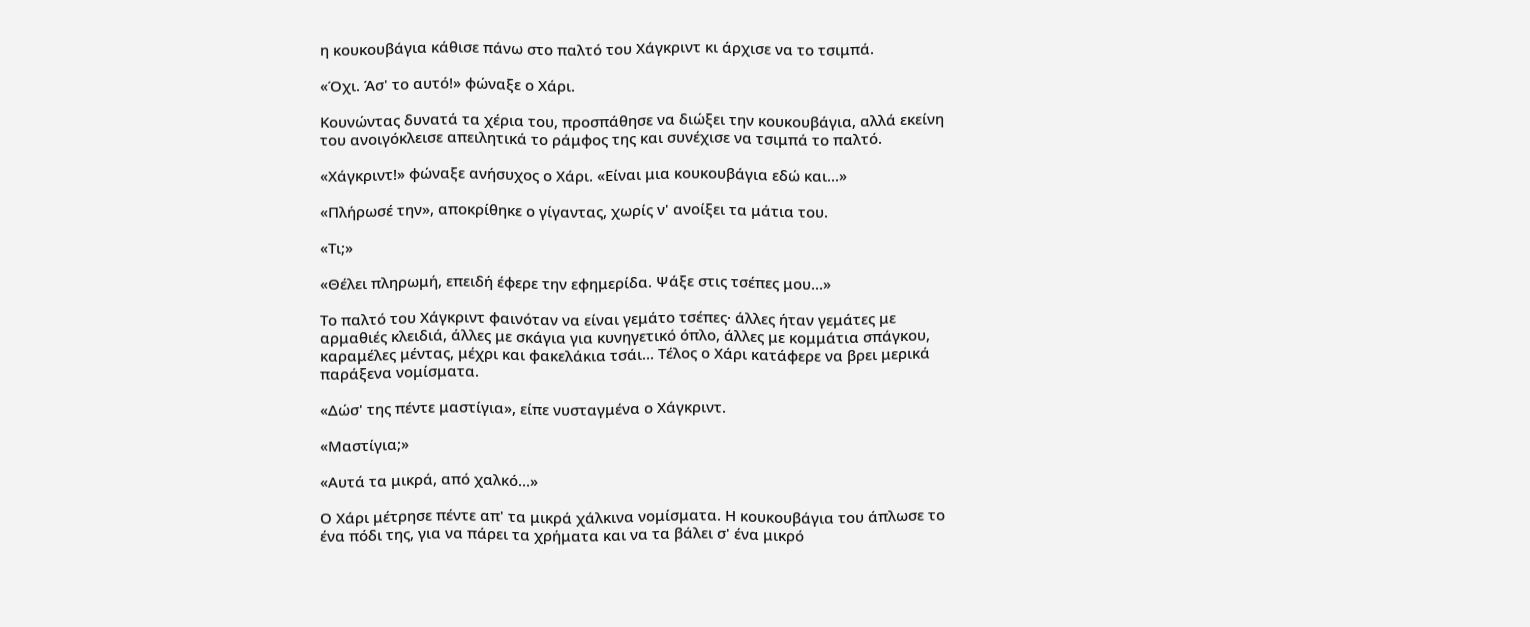η κουκουβάγια κάθισε πάνω στο παλτό του Χάγκριντ κι άρχισε να το τσιμπά.

«Όχι. Άσ' το αυτό!» φώναξε ο Χάρι.

Κουνώντας δυνατά τα χέρια του, προσπάθησε να διώξει την κουκουβάγια, αλλά εκείνη του ανοιγόκλεισε απειλητικά το ράμφος της και συνέχισε να τσιμπά το παλτό.

«Χάγκριντ!» φώναξε ανήσυχος ο Χάρι. «Είναι μια κουκουβάγια εδώ και...»

«Πλήρωσέ την», αποκρίθηκε ο γίγαντας, χωρίς ν' ανοίξει τα μάτια του.

«Τι;»

«Θέλει πληρωμή, επειδή έφερε την εφημερίδα. Ψάξε στις τσέπες μου...»

Το παλτό του Χάγκριντ φαινόταν να είναι γεμάτο τσέπες· άλλες ήταν γεμάτες με αρμαθιές κλειδιά, άλλες με σκάγια για κυνηγετικό όπλο, άλλες με κομμάτια σπάγκου, καραμέλες μέντας, μέχρι και φακελάκια τσάι... Τέλος ο Χάρι κατάφερε να βρει μερικά παράξενα νομίσματα.

«Δώσ' της πέντε μαστίγια», είπε νυσταγμένα ο Χάγκριντ.

«Μαστίγια;»

«Αυτά τα μικρά, από χαλκό...»

Ο Χάρι μέτρησε πέντε απ' τα μικρά χάλκινα νομίσματα. Η κουκουβάγια του άπλωσε το ένα πόδι της, για να πάρει τα χρήματα και να τα βάλει σ' ένα μικρό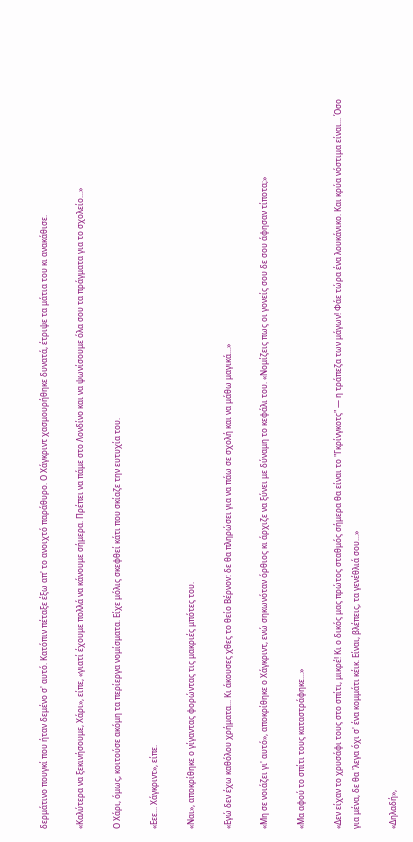δερμάτινο πουγκί που ήταν δεμένο σ' αυτό. Κατόπιν πέταξε έξω απ' το ανοιχτό παράθυρο. Ο Χάγκριντ χασμουρήθηκε δυνατά, έτριψε τα μάτια του κι ανακάθισε.

«Καλύτερα να ξεκινήσουμε, Χάρι», είπε, «γιατί έχουμε πολλά να κάνουμε σήμερα. Πρέπει να πάμε στο Λονδίνο και να ψωνίσουμε όλα σου τα πράγματα για το σχολείο...»

Ο Χάρι, όμως, κοιτούσε ακόμη τα περίεργα νομίσματα. Είχε μόλις σκεφθεί κάτι που σκίαζε την ευτυχία του.

«Εεε... Χάγκριντ», είπε.

«Ναι», αποκρίθηκε ο γίγαντας φορώντας τις μακριές μπότες του.

«Εγώ δεν έχω καθόλου χρήματα... Κι άκουσες χθες το θείο Βέρνον: δε θα πληρώσει για να πάω σε σχολή και να μάθω μαγικά...»

«Μη σε νοιάζει γι' αυτό», αποκρίθηκε ο Χάγκριντ, ενώ σηκωνόταν όρθιος κι άρχιζε να ξύνει με δύναμη το κεφάλι του. «Νομίζεις πως οι γονείς σου δε σου άφησαν τίποτα;»

«Μα αφού το σπίτι τους καταστράφηκε...»

«Δεν είχαν το χρυσάφι τους στο σπίτι, μικρέ! Κι ο δικός μας πρώτος σταθμός σήμερα θα είναι το "Γκρίνγκοτς" — η τράπεζα των μάγων! Φάε τώρα ένα λουκάνικο. Και κρύα νόστιμα είναι... Όσο για μένα, δε θα 'λεγα όχι σ' ένα κομμάτι κέικ. Είναι, βλέπεις, τα γενέθλιά σου...»

«Δηλαδή»,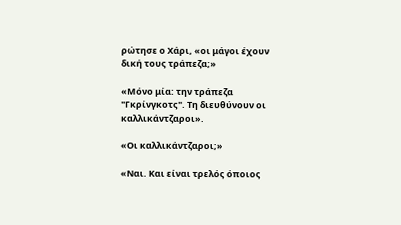ρώτησε ο Χάρι, «οι μάγοι έχουν δική τους τράπεζα;»

«Μόνο μία: την τράπεζα "Γκρίνγκοτς". Τη διευθύνουν οι καλλικάντζαροι».

«Οι καλλικάντζαροι;»

«Ναι. Και είναι τρελός όποιος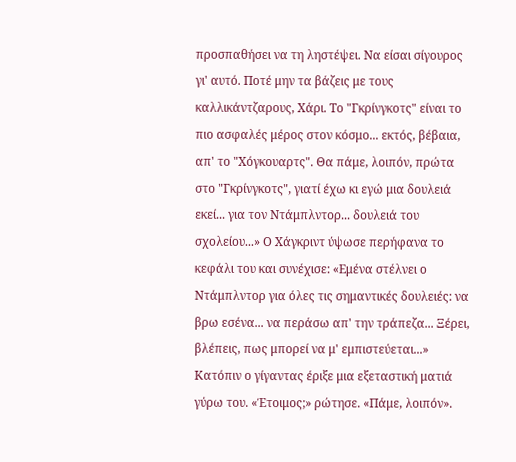προσπαθήσει να τη ληστέψει. Να είσαι σίγουρος γι' αυτό. Ποτέ μην τα βάζεις με τους καλλικάντζαρους, Χάρι. Το "Γκρίνγκοτς" είναι το πιο ασφαλές μέρος στον κόσμο... εκτός, βέβαια, απ' το "Χόγκουαρτς". Θα πάμε, λοιπόν, πρώτα στο "Γκρίνγκοτς", γιατί έχω κι εγώ μια δουλειά εκεί... για τον Ντάμπλντορ... δουλειά του σχολείου...» Ο Χάγκριντ ύψωσε περήφανα το κεφάλι του και συνέχισε: «Εμένα στέλνει ο Ντάμπλντορ για όλες τις σημαντικές δουλειές: να βρω εσένα... να περάσω απ' την τράπεζα... Ξέρει, βλέπεις, πως μπορεί να μ' εμπιστεύεται...» Κατόπιν ο γίγαντας έριξε μια εξεταστική ματιά γύρω του. «Έτοιμος;» ρώτησε. «Πάμε, λοιπόν».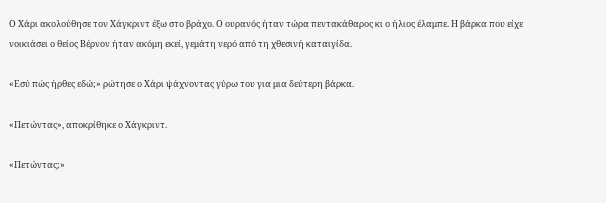Ο Χάρι ακολούθησε τον Χάγκριντ έξω στο βράχο. Ο ουρανός ήταν τώρα πεντακάθαρος κι ο ήλιος έλαμπε. Η βάρκα που είχε νοικιάσει ο θείος Βέρνον ήταν ακόμη εκεί, γεμάτη νερό από τη χθεσινή καταιγίδα.

«Εσύ πώς ήρθες εδώ;» ρώτησε ο Χάρι ψάχνοντας γύρω του για μια δεύτερη βάρκα.

«Πετώντας», αποκρίθηκε ο Χάγκριντ.

«Πετώντας;»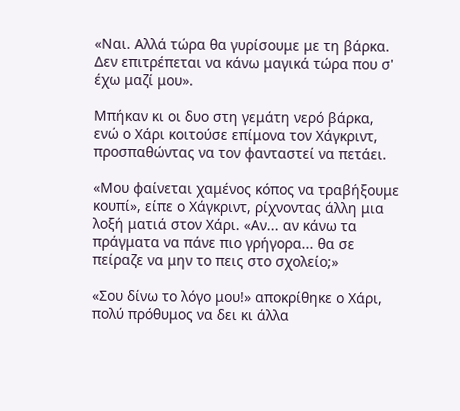«Ναι. Αλλά τώρα θα γυρίσουμε με τη βάρκα. Δεν επιτρέπεται να κάνω μαγικά τώρα που σ' έχω μαζί μου».

Μπήκαν κι οι δυο στη γεμάτη νερό βάρκα, ενώ ο Χάρι κοιτούσε επίμονα τον Χάγκριντ, προσπαθώντας να τον φανταστεί να πετάει.

«Μου φαίνεται χαμένος κόπος να τραβήξουμε κουπί», είπε ο Χάγκριντ, ρίχνοντας άλλη μια λοξή ματιά στον Χάρι. «Αν... αν κάνω τα πράγματα να πάνε πιο γρήγορα... θα σε πείραζε να μην το πεις στο σχολείο;»

«Σου δίνω το λόγο μου!» αποκρίθηκε ο Χάρι, πολύ πρόθυμος να δει κι άλλα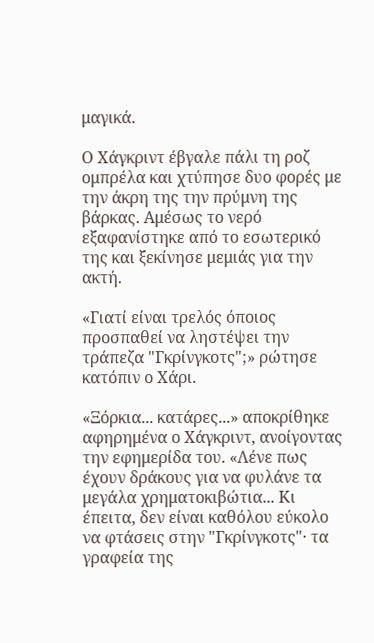μαγικά.

Ο Χάγκριντ έβγαλε πάλι τη ροζ ομπρέλα και χτύπησε δυο φορές με την άκρη της την πρύμνη της βάρκας. Αμέσως το νερό εξαφανίστηκε από το εσωτερικό της και ξεκίνησε μεμιάς για την ακτή.

«Γιατί είναι τρελός όποιος προσπαθεί να ληστέψει την τράπεζα "Γκρίνγκοτς";» ρώτησε κατόπιν ο Χάρι.

«Ξόρκια... κατάρες...» αποκρίθηκε αφηρημένα ο Χάγκριντ, ανοίγοντας την εφημερίδα του. «Λένε πως έχουν δράκους για να φυλάνε τα μεγάλα χρηματοκιβώτια... Κι έπειτα, δεν είναι καθόλου εύκολο να φτάσεις στην "Γκρίνγκοτς"· τα γραφεία της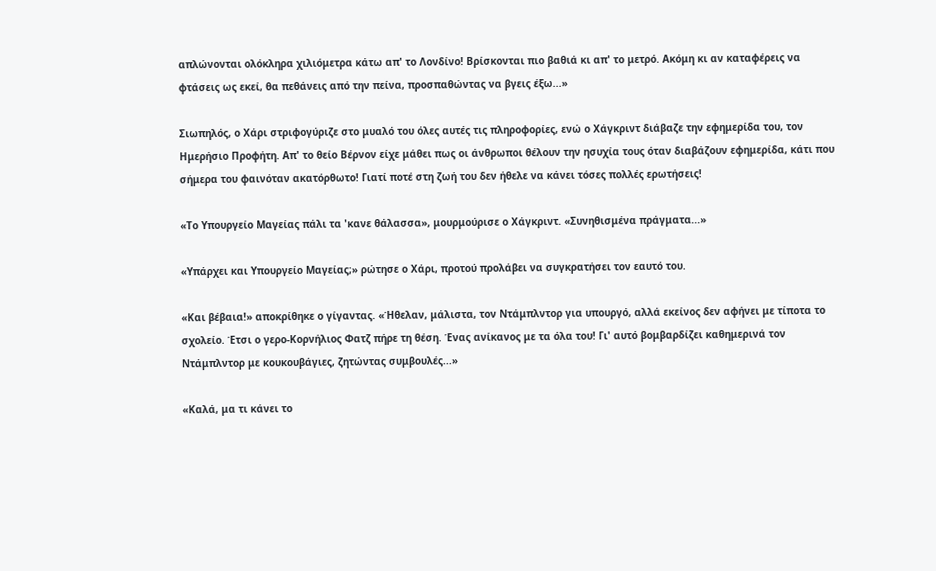απλώνονται ολόκληρα χιλιόμετρα κάτω απ' το Λονδίνο! Βρίσκονται πιο βαθιά κι απ' το μετρό. Ακόμη κι αν καταφέρεις να φτάσεις ως εκεί, θα πεθάνεις από την πείνα, προσπαθώντας να βγεις έξω...»

Σιωπηλός, ο Χάρι στριφογύριζε στο μυαλό του όλες αυτές τις πληροφορίες, ενώ ο Χάγκριντ διάβαζε την εφημερίδα του, τον Ημερήσιο Προφήτη. Απ' το θείο Βέρνον είχε μάθει πως οι άνθρωποι θέλουν την ησυχία τους όταν διαβάζουν εφημερίδα, κάτι που σήμερα του φαινόταν ακατόρθωτο! Γιατί ποτέ στη ζωή του δεν ήθελε να κάνει τόσες πολλές ερωτήσεις!

«Το Υπουργείο Μαγείας πάλι τα 'κανε θάλασσα», μουρμούρισε ο Χάγκριντ. «Συνηθισμένα πράγματα...»

«Υπάρχει και Υπουργείο Μαγείας;» ρώτησε ο Χάρι, προτού προλάβει να συγκρατήσει τον εαυτό του.

«Και βέβαια!» αποκρίθηκε ο γίγαντας. «Ήθελαν, μάλιστα, τον Ντάμπλντορ για υπουργό, αλλά εκείνος δεν αφήνει με τίποτα το σχολείο. Έτσι ο γερο-Κορνήλιος Φατζ πήρε τη θέση. Ένας ανίκανος με τα όλα του! Γι' αυτό βομβαρδίζει καθημερινά τον Ντάμπλντορ με κουκουβάγιες, ζητώντας συμβουλές...»

«Καλά, μα τι κάνει το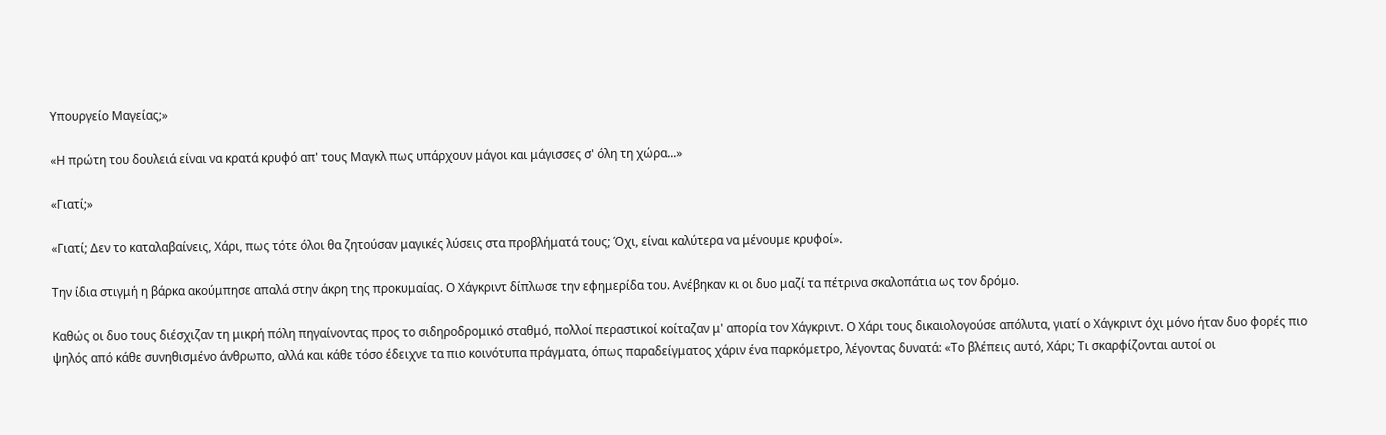Υπουργείο Μαγείας;»

«Η πρώτη του δουλειά είναι να κρατά κρυφό απ' τους Μαγκλ πως υπάρχουν μάγοι και μάγισσες σ' όλη τη χώρα...»

«Γιατί;»

«Γιατί; Δεν το καταλαβαίνεις, Χάρι, πως τότε όλοι θα ζητούσαν μαγικές λύσεις στα προβλήματά τους; Όχι, είναι καλύτερα να μένουμε κρυφοί».

Την ίδια στιγμή η βάρκα ακούμπησε απαλά στην άκρη της προκυμαίας. Ο Χάγκριντ δίπλωσε την εφημερίδα του. Ανέβηκαν κι οι δυο μαζί τα πέτρινα σκαλοπάτια ως τον δρόμο.

Καθώς οι δυο τους διέσχιζαν τη μικρή πόλη πηγαίνοντας προς το σιδηροδρομικό σταθμό, πολλοί περαστικοί κοίταζαν μ' απορία τον Χάγκριντ. Ο Χάρι τους δικαιολογούσε απόλυτα, γιατί ο Χάγκριντ όχι μόνο ήταν δυο φορές πιο ψηλός από κάθε συνηθισμένο άνθρωπο, αλλά και κάθε τόσο έδειχνε τα πιο κοινότυπα πράγματα, όπως παραδείγματος χάριν ένα παρκόμετρο, λέγοντας δυνατά: «Το βλέπεις αυτό, Χάρι; Τι σκαρφίζονται αυτοί οι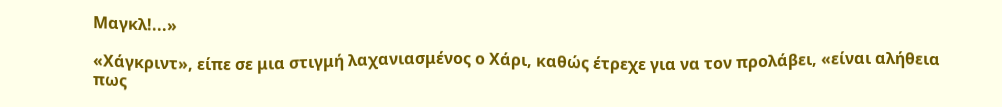Μαγκλ!...»

«Χάγκριντ», είπε σε μια στιγμή λαχανιασμένος ο Χάρι, καθώς έτρεχε για να τον προλάβει, «είναι αλήθεια πως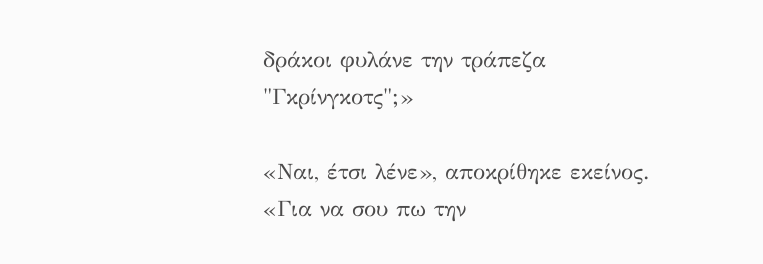δράκοι φυλάνε την τράπεζα "Γκρίνγκοτς";»

«Ναι, έτσι λένε», αποκρίθηκε εκείνος. «Για να σου πω την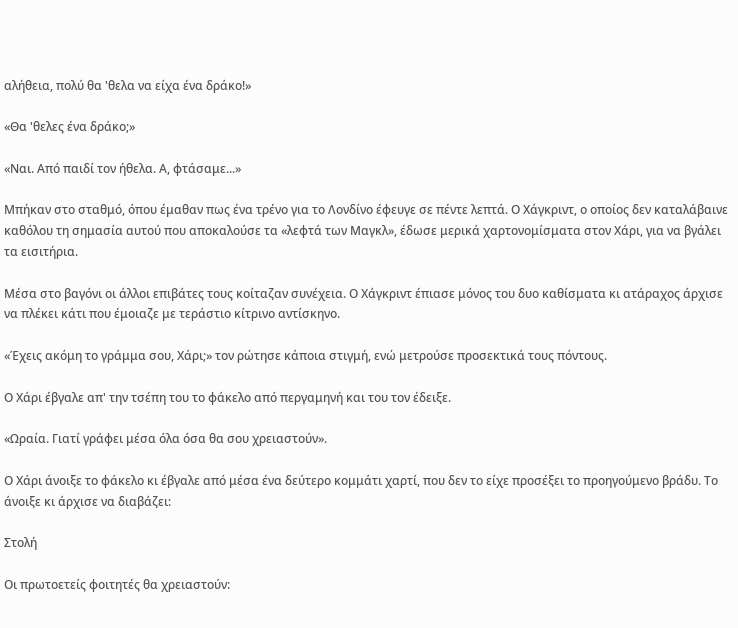αλήθεια, πολύ θα 'θελα να είχα ένα δράκο!»

«Θα 'θελες ένα δράκο;»

«Ναι. Από παιδί τον ήθελα. Α, φτάσαμε...»

Μπήκαν στο σταθμό, όπου έμαθαν πως ένα τρένο για το Λονδίνο έφευγε σε πέντε λεπτά. Ο Χάγκριντ, ο οποίος δεν καταλάβαινε καθόλου τη σημασία αυτού που αποκαλούσε τα «λεφτά των Μαγκλ», έδωσε μερικά χαρτονομίσματα στον Χάρι, για να βγάλει τα εισιτήρια.

Μέσα στο βαγόνι οι άλλοι επιβάτες τους κοίταζαν συνέχεια. Ο Χάγκριντ έπιασε μόνος του δυο καθίσματα κι ατάραχος άρχισε να πλέκει κάτι που έμοιαζε με τεράστιο κίτρινο αντίσκηνο.

«Έχεις ακόμη το γράμμα σου, Χάρι;» τον ρώτησε κάποια στιγμή, ενώ μετρούσε προσεκτικά τους πόντους.

Ο Χάρι έβγαλε απ' την τσέπη του το φάκελο από περγαμηνή και του τον έδειξε.

«Ωραία. Γιατί γράφει μέσα όλα όσα θα σου χρειαστούν».

Ο Χάρι άνοιξε το φάκελο κι έβγαλε από μέσα ένα δεύτερο κομμάτι χαρτί, που δεν το είχε προσέξει το προηγούμενο βράδυ. Το άνοιξε κι άρχισε να διαβάζει:

Στολή

Οι πρωτοετείς φοιτητές θα χρειαστούν: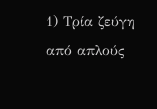1) Τρία ζεύγη από απλούς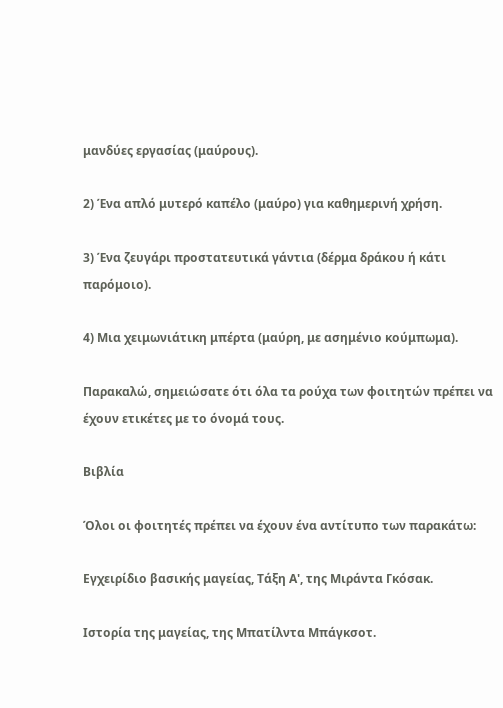μανδύες εργασίας (μαύρους).

2) Ένα απλό μυτερό καπέλο (μαύρο) για καθημερινή χρήση.

3) Ένα ζευγάρι προστατευτικά γάντια (δέρμα δράκου ή κάτι παρόμοιο).

4) Μια χειμωνιάτικη μπέρτα (μαύρη, με ασημένιο κούμπωμα).

Παρακαλώ, σημειώσατε ότι όλα τα ρούχα των φοιτητών πρέπει να έχουν ετικέτες με το όνομά τους.

Βιβλία

Όλοι οι φοιτητές πρέπει να έχουν ένα αντίτυπο των παρακάτω:

Εγχειρίδιο βασικής μαγείας, Τάξη Α', της Μιράντα Γκόσακ.

Ιστορία της μαγείας, της Μπατίλντα Μπάγκσοτ.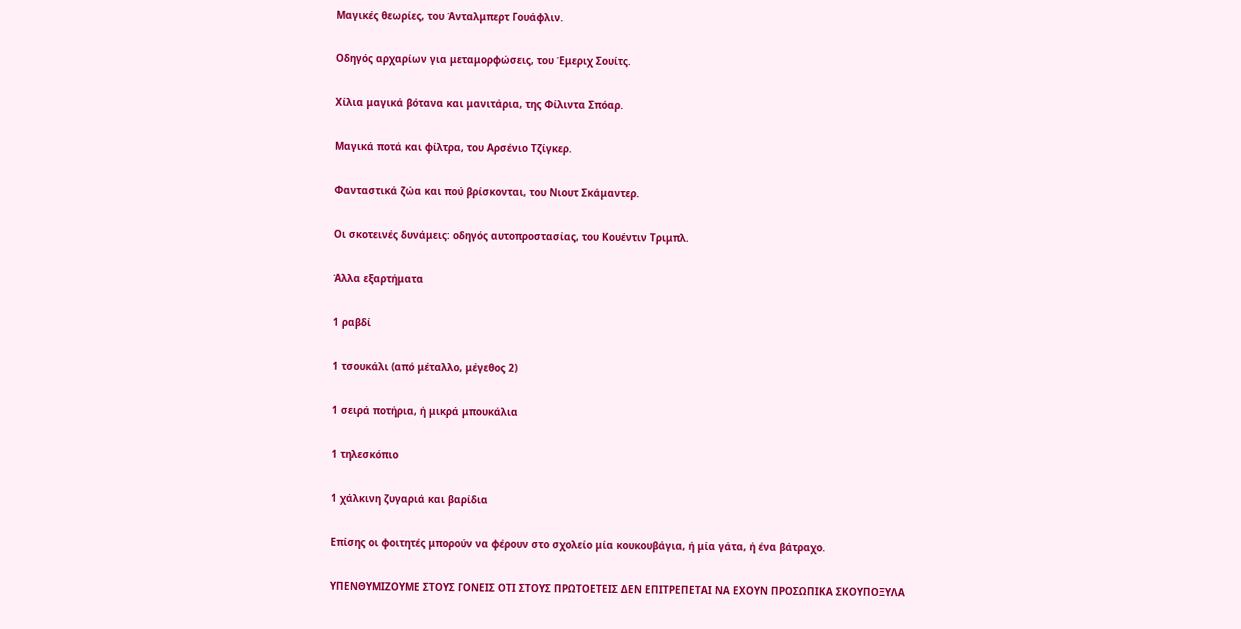Μαγικές θεωρίες, του Άνταλμπερτ Γουάφλιν.

Οδηγός αρχαρίων για μεταμορφώσεις, του Έμεριχ Σουίτς.

Χίλια μαγικά βότανα και μανιτάρια, της Φίλιντα Σπόαρ.

Μαγικά ποτά και φίλτρα, του Αρσένιο Τζίγκερ.

Φανταστικά ζώα και πού βρίσκονται, του Νιουτ Σκάμαντερ.

Οι σκοτεινές δυνάμεις: οδηγός αυτοπροστασίας, του Κουέντιν Τριμπλ.

Άλλα εξαρτήματα

1 ραβδί

1 τσουκάλι (από μέταλλο, μέγεθος 2)

1 σειρά ποτήρια, ή μικρά μπουκάλια

1 τηλεσκόπιο

1 χάλκινη ζυγαριά και βαρίδια

Επίσης οι φοιτητές μπορούν να φέρουν στο σχολείο μία κουκουβάγια, ή μία γάτα, ή ένα βάτραχο.

ΥΠΕΝΘΥΜΙΖΟΥΜΕ ΣΤΟΥΣ ΓΟΝΕΙΣ ΟΤΙ ΣΤΟΥΣ ΠΡΩΤΟΕΤΕΙΣ ΔΕΝ ΕΠΙΤΡΕΠΕΤΑΙ ΝΑ ΕΧΟΥΝ ΠΡΟΣΩΠΙΚΑ ΣΚΟΥΠΟΞΥΛΑ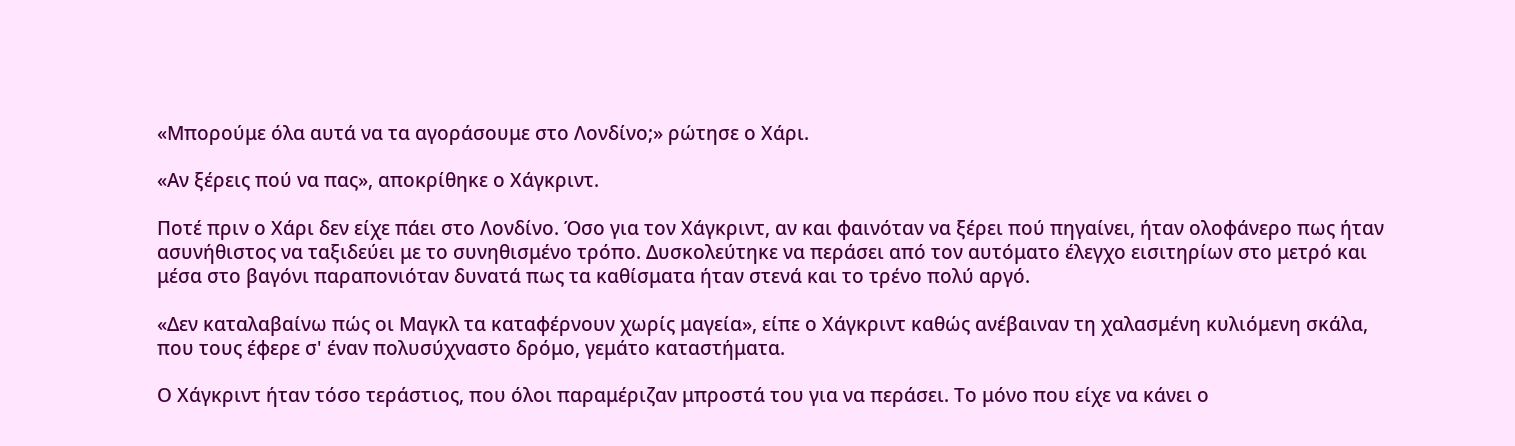«Μπορούμε όλα αυτά να τα αγοράσουμε στο Λονδίνο;» ρώτησε ο Χάρι.

«Αν ξέρεις πού να πας», αποκρίθηκε ο Χάγκριντ.

Ποτέ πριν ο Χάρι δεν είχε πάει στο Λονδίνο. Όσο για τον Χάγκριντ, αν και φαινόταν να ξέρει πού πηγαίνει, ήταν ολοφάνερο πως ήταν ασυνήθιστος να ταξιδεύει με το συνηθισμένο τρόπο. Δυσκολεύτηκε να περάσει από τον αυτόματο έλεγχο εισιτηρίων στο μετρό και μέσα στο βαγόνι παραπονιόταν δυνατά πως τα καθίσματα ήταν στενά και το τρένο πολύ αργό.

«Δεν καταλαβαίνω πώς οι Μαγκλ τα καταφέρνουν χωρίς μαγεία», είπε ο Χάγκριντ καθώς ανέβαιναν τη χαλασμένη κυλιόμενη σκάλα, που τους έφερε σ' έναν πολυσύχναστο δρόμο, γεμάτο καταστήματα.

Ο Χάγκριντ ήταν τόσο τεράστιος, που όλοι παραμέριζαν μπροστά του για να περάσει. Το μόνο που είχε να κάνει ο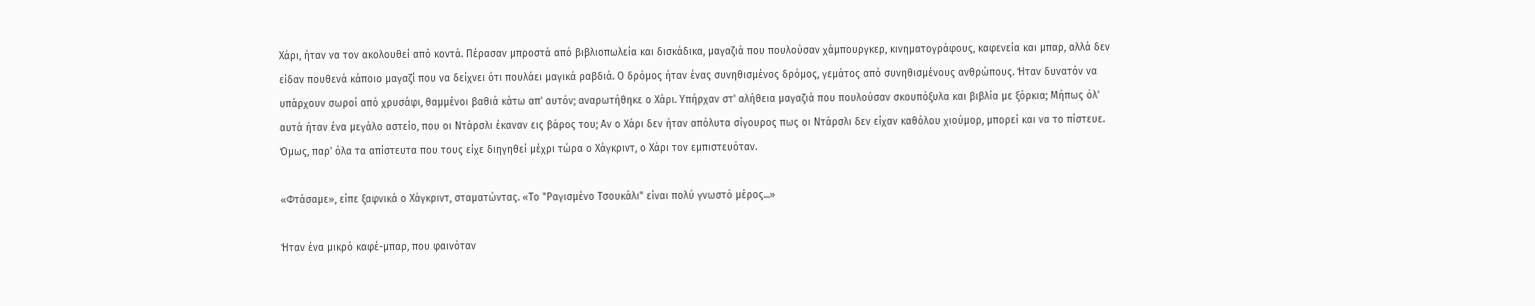Χάρι, ήταν να τον ακολουθεί από κοντά. Πέρασαν μπροστά από βιβλιοπωλεία και δισκάδικα, μαγαζιά που πουλούσαν χάμπουργκερ, κινηματογράφους, καφενεία και μπαρ, αλλά δεν είδαν πουθενά κάποιο μαγαζί που να δείχνει ότι πουλάει μαγικά ραβδιά. Ο δρόμος ήταν ένας συνηθισμένος δρόμος, γεμάτος από συνηθισμένους ανθρώπους. Ήταν δυνατόν να υπάρχουν σωροί από χρυσάφι, θαμμένοι βαθιά κάτω απ' αυτόν; αναρωτήθηκε ο Χάρι. Υπήρχαν στ' αλήθεια μαγαζιά που πουλούσαν σκουπόξυλα και βιβλία με ξόρκια; Μήπως όλ' αυτά ήταν ένα μεγάλο αστείο, που οι Ντάρσλι έκαναν εις βάρος του; Αν ο Χάρι δεν ήταν απόλυτα σίγουρος πως οι Ντάρσλι δεν είχαν καθόλου χιούμορ, μπορεί και να το πίστευε. Όμως, παρ' όλα τα απίστευτα που τους είχε διηγηθεί μέχρι τώρα ο Χάγκριντ, ο Χάρι τον εμπιστευόταν.

«Φτάσαμε», είπε ξαφνικά ο Χάγκριντ, σταματώντας. «Το "Ραγισμένο Τσουκάλι" είναι πολύ γνωστό μέρος...»

Ήταν ένα μικρό καφέ-μπαρ, που φαινόταν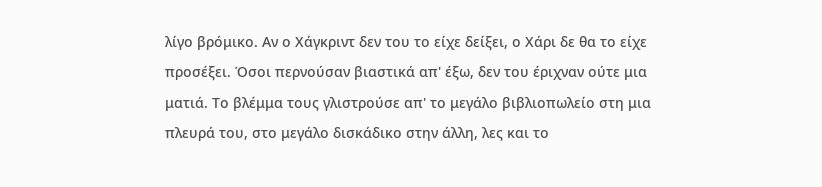λίγο βρόμικο. Αν ο Χάγκριντ δεν του το είχε δείξει, ο Χάρι δε θα το είχε προσέξει. Όσοι περνούσαν βιαστικά απ' έξω, δεν του έριχναν ούτε μια ματιά. Το βλέμμα τους γλιστρούσε απ' το μεγάλο βιβλιοπωλείο στη μια πλευρά του, στο μεγάλο δισκάδικο στην άλλη, λες και το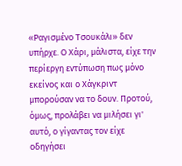«Ραγισμένο Τσουκάλι» δεν υπήρχε. Ο Χάρι, μάλιστα, είχε την περίεργη εντύπωση πως μόνο εκείνος και ο Χάγκριντ μπορούσαν να το δουν. Προτού, όμως, προλάβει να μιλήσει γι' αυτό, ο γίγαντας τον είχε οδηγήσει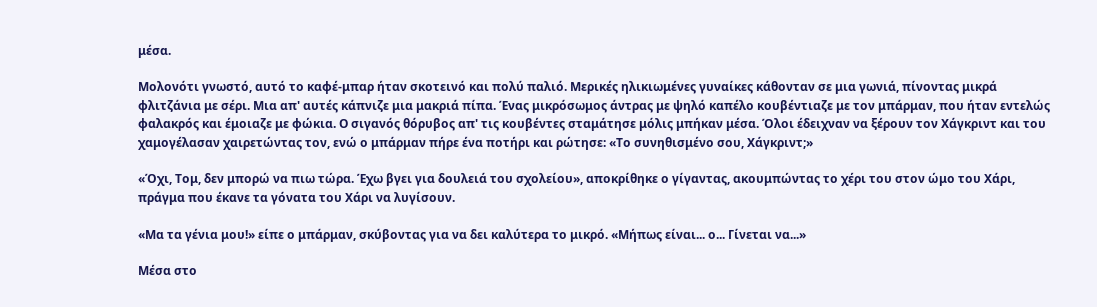μέσα.

Μολονότι γνωστό, αυτό το καφέ-μπαρ ήταν σκοτεινό και πολύ παλιό. Μερικές ηλικιωμένες γυναίκες κάθονταν σε μια γωνιά, πίνοντας μικρά φλιτζάνια με σέρι. Μια απ' αυτές κάπνιζε μια μακριά πίπα. Ένας μικρόσωμος άντρας με ψηλό καπέλο κουβέντιαζε με τον μπάρμαν, που ήταν εντελώς φαλακρός και έμοιαζε με φώκια. Ο σιγανός θόρυβος απ' τις κουβέντες σταμάτησε μόλις μπήκαν μέσα. Όλοι έδειχναν να ξέρουν τον Χάγκριντ και του χαμογέλασαν χαιρετώντας τον, ενώ ο μπάρμαν πήρε ένα ποτήρι και ρώτησε: «Το συνηθισμένο σου, Χάγκριντ;»

«Όχι, Τομ, δεν μπορώ να πιω τώρα. Έχω βγει για δουλειά του σχολείου», αποκρίθηκε ο γίγαντας, ακουμπώντας το χέρι του στον ώμο του Χάρι, πράγμα που έκανε τα γόνατα του Χάρι να λυγίσουν.

«Μα τα γένια μου!» είπε ο μπάρμαν, σκύβοντας για να δει καλύτερα το μικρό. «Μήπως είναι... ο... Γίνεται να...»

Μέσα στο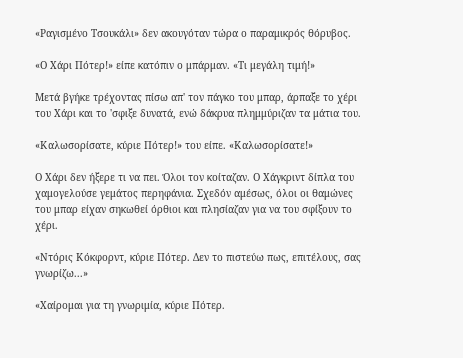«Ραγισμένο Τσουκάλι» δεν ακουγόταν τώρα ο παραμικρός θόρυβος.

«Ο Χάρι Πότερ!» είπε κατόπιν ο μπάρμαν. «Τι μεγάλη τιμή!»

Μετά βγήκε τρέχοντας πίσω απ' τον πάγκο του μπαρ, άρπαξε το χέρι του Χάρι και το 'σφιξε δυνατά, ενώ δάκρυα πλημμύριζαν τα μάτια του.

«Καλωσορίσατε, κύριε Πότερ!» του είπε. «Καλωσορίσατε!»

Ο Χάρι δεν ήξερε τι να πει. Όλοι τον κοίταζαν. Ο Χάγκριντ δίπλα του χαμογελούσε γεμάτος περηφάνια. Σχεδόν αμέσως, όλοι οι θαμώνες του μπαρ είχαν σηκωθεί όρθιοι και πλησίαζαν για να του σφίξουν το χέρι.

«Ντόρις Κόκφορντ, κύριε Πότερ. Δεν το πιστεύω πως, επιτέλους, σας γνωρίζω...»

«Χαίρομαι για τη γνωριμία, κύριε Πότερ.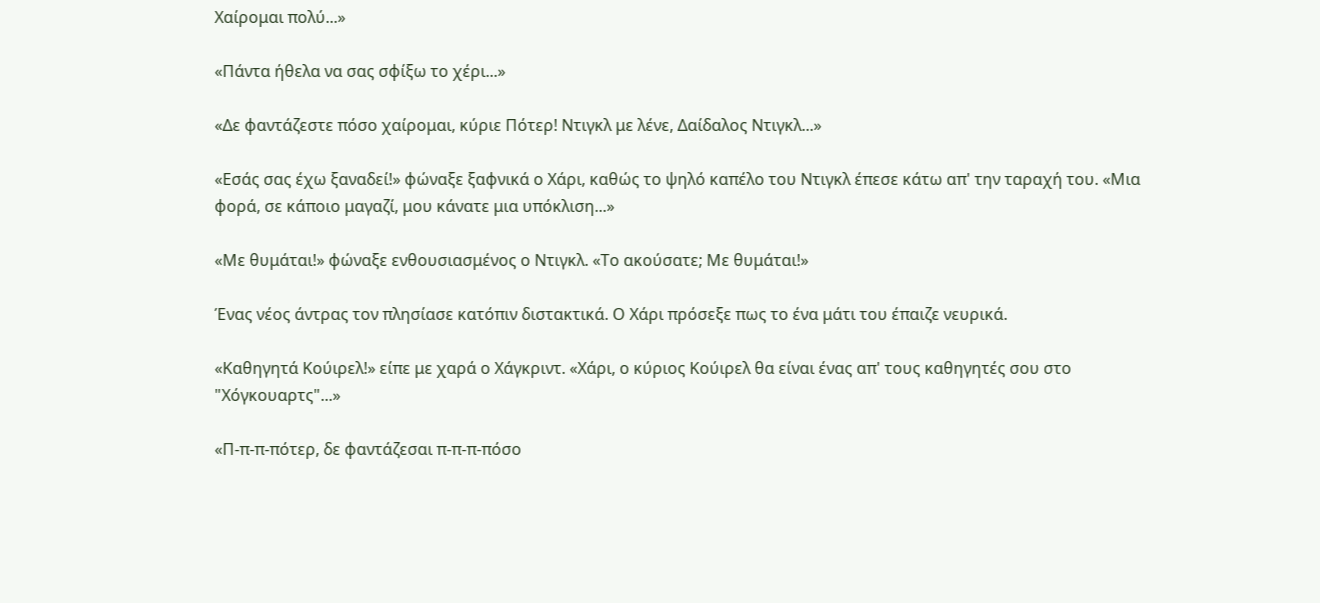Χαίρομαι πολύ...»

«Πάντα ήθελα να σας σφίξω το χέρι...»

«Δε φαντάζεστε πόσο χαίρομαι, κύριε Πότερ! Ντιγκλ με λένε, Δαίδαλος Ντιγκλ...»

«Εσάς σας έχω ξαναδεί!» φώναξε ξαφνικά ο Χάρι, καθώς το ψηλό καπέλο του Ντιγκλ έπεσε κάτω απ' την ταραχή του. «Μια φορά, σε κάποιο μαγαζί, μου κάνατε μια υπόκλιση...»

«Με θυμάται!» φώναξε ενθουσιασμένος ο Ντιγκλ. «Το ακούσατε; Με θυμάται!»

Ένας νέος άντρας τον πλησίασε κατόπιν διστακτικά. Ο Χάρι πρόσεξε πως το ένα μάτι του έπαιζε νευρικά.

«Καθηγητά Κούιρελ!» είπε με χαρά ο Χάγκριντ. «Χάρι, ο κύριος Κούιρελ θα είναι ένας απ' τους καθηγητές σου στο "Χόγκουαρτς"...»

«Π-π-π-πότερ, δε φαντάζεσαι π-π-π-πόσο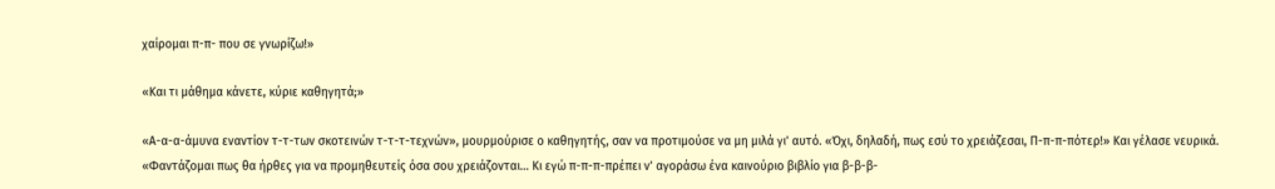χαίρομαι π-π- που σε γνωρίζω!»

«Και τι μάθημα κάνετε, κύριε καθηγητά;»

«Α-α-α-άμυνα εναντίον τ-τ-των σκοτεινών τ-τ-τ-τεχνών», μουρμούρισε ο καθηγητής, σαν να προτιμούσε να μη μιλά γι' αυτό. «Όχι, δηλαδή, πως εσύ το χρειάζεσαι, Π-π-π-πότερ!» Και γέλασε νευρικά. «Φαντάζομαι πως θα ήρθες για να προμηθευτείς όσα σου χρειάζονται... Κι εγώ π-π-π-πρέπει ν' αγοράσω ένα καινούριο βιβλίο για β-β-β-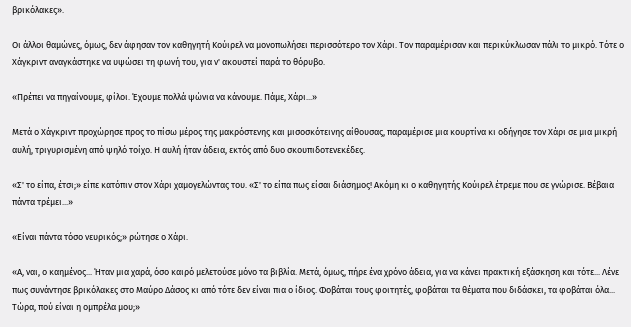βρικόλακες».

Οι άλλοι θαμώνες, όμως, δεν άφησαν τον καθηγητή Κούιρελ να μονοπωλήσει περισσότερο τον Χάρι. Τον παραμέρισαν και περικύκλωσαν πάλι το μικρό. Τότε ο Χάγκριντ αναγκάστηκε να υψώσει τη φωνή του, για ν' ακουστεί παρά το θόρυβο.

«Πρέπει να πηγαίνουμε, φίλοι. Έχουμε πολλά ψώνια να κάνουμε. Πάμε, Χάρι...»

Μετά ο Χάγκριντ προχώρησε προς το πίσω μέρος της μακρόστενης και μισοσκότεινης αίθουσας, παραμέρισε μια κουρτίνα κι οδήγησε τον Χάρι σε μια μικρή αυλή, τριγυρισμένη από ψηλό τοίχο. Η αυλή ήταν άδεια, εκτός από δυο σκουπιδοτενεκέδες.

«Σ' το είπα, έτσι;» είπε κατόπιν στον Χάρι χαμογελώντας του. «Σ' το είπα πως είσαι διάσημος! Ακόμη κι ο καθηγητής Κούιρελ έτρεμε που σε γνώρισε. Βέβαια πάντα τρέμει...»

«Είναι πάντα τόσο νευρικός;» ρώτησε ο Χάρι.

«Α, ναι, ο καημένος... Ήταν μια χαρά, όσο καιρό μελετούσε μόνο τα βιβλία. Μετά, όμως, πήρε ένα χρόνο άδεια, για να κάνει πρακτική εξάσκηση και τότε... Λένε πως συνάντησε βρικόλακες στο Μαύρο Δάσος κι από τότε δεν είναι πια ο ίδιος. Φοβάται τους φοιτητές, φοβάται τα θέματα που διδάσκει, τα φοβάται όλα... Τώρα, πού είναι η ομπρέλα μου;»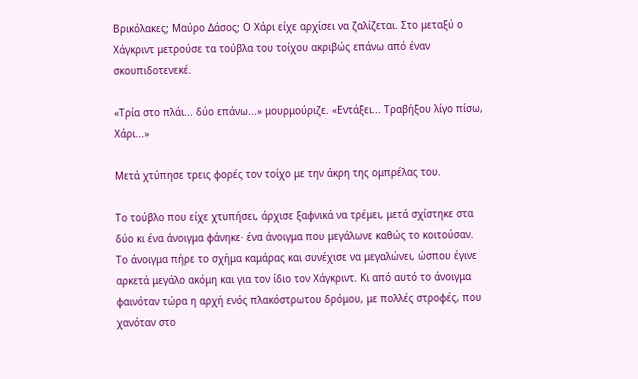Βρικόλακες; Μαύρο Δάσος; Ο Χάρι είχε αρχίσει να ζαλίζεται. Στο μεταξύ ο Χάγκριντ μετρούσε τα τούβλα του τοίχου ακριβώς επάνω από έναν σκουπιδοτενεκέ.

«Τρία στο πλάι... δύο επάνω...» μουρμούριζε. «Εντάξει... Τραβήξου λίγο πίσω, Χάρι...»

Μετά χτύπησε τρεις φορές τον τοίχο με την άκρη της ομπρέλας του.

Το τούβλο που είχε χτυπήσει, άρχισε ξαφνικά να τρέμει, μετά σχίστηκε στα δύο κι ένα άνοιγμα φάνηκε· ένα άνοιγμα που μεγάλωνε καθώς το κοιτούσαν. Το άνοιγμα πήρε το σχήμα καμάρας και συνέχισε να μεγαλώνει, ώσπου έγινε αρκετά μεγάλο ακόμη και για τον ίδιο τον Χάγκριντ. Κι από αυτό το άνοιγμα φαινόταν τώρα η αρχή ενός πλακόστρωτου δρόμου, με πολλές στροφές, που χανόταν στο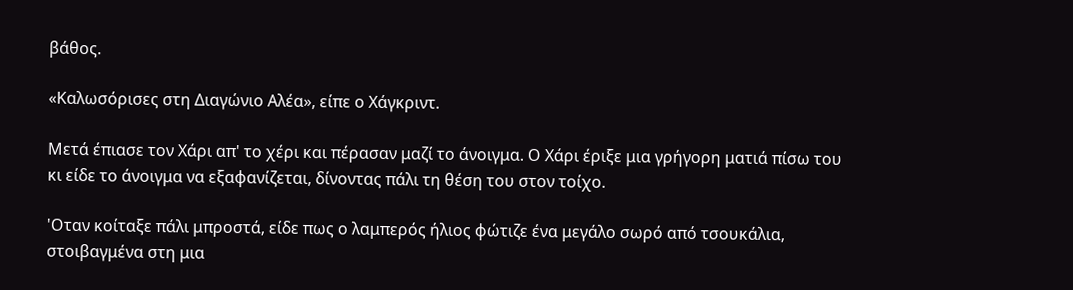βάθος.

«Καλωσόρισες στη Διαγώνιο Αλέα», είπε ο Χάγκριντ.

Μετά έπιασε τον Χάρι απ' το χέρι και πέρασαν μαζί το άνοιγμα. Ο Χάρι έριξε μια γρήγορη ματιά πίσω του κι είδε το άνοιγμα να εξαφανίζεται, δίνοντας πάλι τη θέση του στον τοίχο.

'Οταν κοίταξε πάλι μπροστά, είδε πως ο λαμπερός ήλιος φώτιζε ένα μεγάλο σωρό από τσουκάλια, στοιβαγμένα στη μια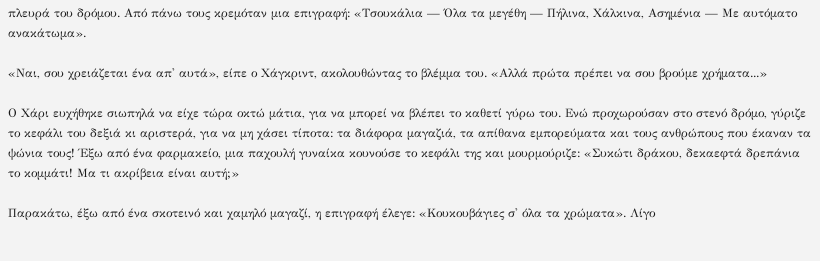πλευρά του δρόμου. Από πάνω τους κρεμόταν μια επιγραφή: «Τσουκάλια — Όλα τα μεγέθη — Πήλινα, Χάλκινα, Ασημένια — Με αυτόματο ανακάτωμα».

«Ναι, σου χρειάζεται ένα απ' αυτά», είπε ο Χάγκριντ, ακολουθώντας το βλέμμα του. «Αλλά πρώτα πρέπει να σου βρούμε χρήματα...»

Ο Χάρι ευχήθηκε σιωπηλά να είχε τώρα οκτώ μάτια, για να μπορεί να βλέπει το καθετί γύρω του. Ενώ προχωρούσαν στο στενό δρόμο, γύριζε το κεφάλι του δεξιά κι αριστερά, για να μη χάσει τίποτα: τα διάφορα μαγαζιά, τα απίθανα εμπορεύματα και τους ανθρώπους που έκαναν τα ψώνια τους! Έξω από ένα φαρμακείο, μια παχουλή γυναίκα κουνούσε το κεφάλι της και μουρμούριζε: «Συκώτι δράκου, δεκαεφτά δρεπάνια το κομμάτι! Μα τι ακρίβεια είναι αυτή;»

Παρακάτω, έξω από ένα σκοτεινό και χαμηλό μαγαζί, η επιγραφή έλεγε: «Κουκουβάγιες σ' όλα τα χρώματα». Λίγο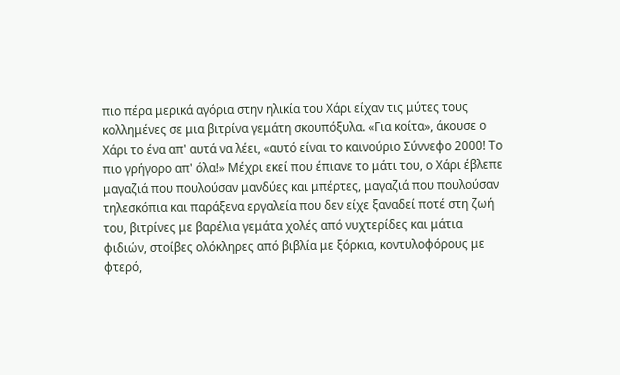πιο πέρα μερικά αγόρια στην ηλικία του Χάρι είχαν τις μύτες τους κολλημένες σε μια βιτρίνα γεμάτη σκουπόξυλα. «Για κοίτα», άκουσε ο Χάρι το ένα απ' αυτά να λέει, «αυτό είναι το καινούριο Σύννεφο 2000! Το πιο γρήγορο απ' όλα!» Μέχρι εκεί που έπιανε το μάτι του, ο Χάρι έβλεπε μαγαζιά που πουλούσαν μανδύες και μπέρτες, μαγαζιά που πουλούσαν τηλεσκόπια και παράξενα εργαλεία που δεν είχε ξαναδεί ποτέ στη ζωή του, βιτρίνες με βαρέλια γεμάτα χολές από νυχτερίδες και μάτια φιδιών, στοίβες ολόκληρες από βιβλία με ξόρκια, κοντυλοφόρους με φτερό,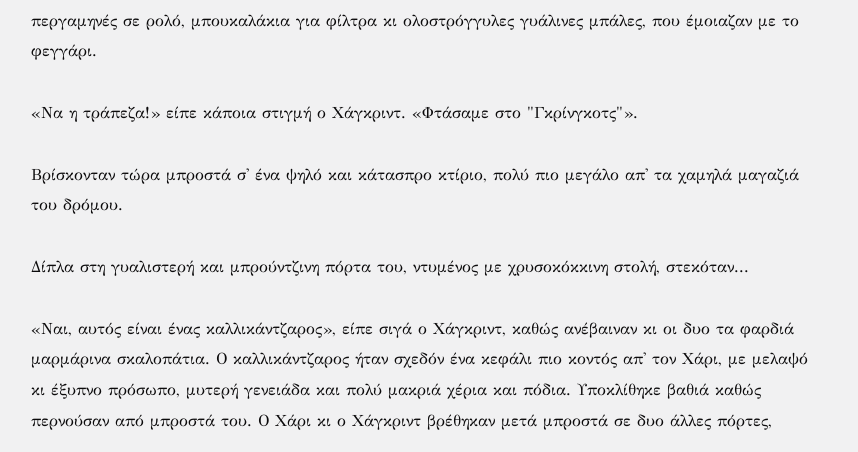περγαμηνές σε ρολό, μπουκαλάκια για φίλτρα κι ολοστρόγγυλες γυάλινες μπάλες, που έμοιαζαν με το φεγγάρι.

«Να η τράπεζα!» είπε κάποια στιγμή ο Χάγκριντ. «Φτάσαμε στο "Γκρίνγκοτς"».

Βρίσκονταν τώρα μπροστά σ' ένα ψηλό και κάτασπρο κτίριο, πολύ πιο μεγάλο απ' τα χαμηλά μαγαζιά του δρόμου.

Δίπλα στη γυαλιστερή και μπρούντζινη πόρτα του, ντυμένος με χρυσοκόκκινη στολή, στεκόταν...

«Ναι, αυτός είναι ένας καλλικάντζαρος», είπε σιγά ο Χάγκριντ, καθώς ανέβαιναν κι οι δυο τα φαρδιά μαρμάρινα σκαλοπάτια. Ο καλλικάντζαρος ήταν σχεδόν ένα κεφάλι πιο κοντός απ' τον Χάρι, με μελαψό κι έξυπνο πρόσωπο, μυτερή γενειάδα και πολύ μακριά χέρια και πόδια. Υποκλίθηκε βαθιά καθώς περνούσαν από μπροστά του. Ο Χάρι κι ο Χάγκριντ βρέθηκαν μετά μπροστά σε δυο άλλες πόρτες,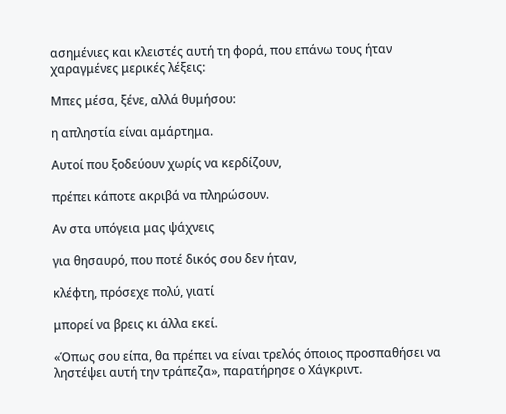ασημένιες και κλειστές αυτή τη φορά, που επάνω τους ήταν χαραγμένες μερικές λέξεις:

Μπες μέσα, ξένε, αλλά θυμήσου:

η απληστία είναι αμάρτημα.

Αυτοί που ξοδεύουν χωρίς να κερδίζουν,

πρέπει κάποτε ακριβά να πληρώσουν.

Αν στα υπόγεια μας ψάχνεις

για θησαυρό, που ποτέ δικός σου δεν ήταν,

κλέφτη, πρόσεχε πολύ, γιατί

μπορεί να βρεις κι άλλα εκεί.

«Όπως σου είπα, θα πρέπει να είναι τρελός όποιος προσπαθήσει να ληστέψει αυτή την τράπεζα», παρατήρησε ο Χάγκριντ.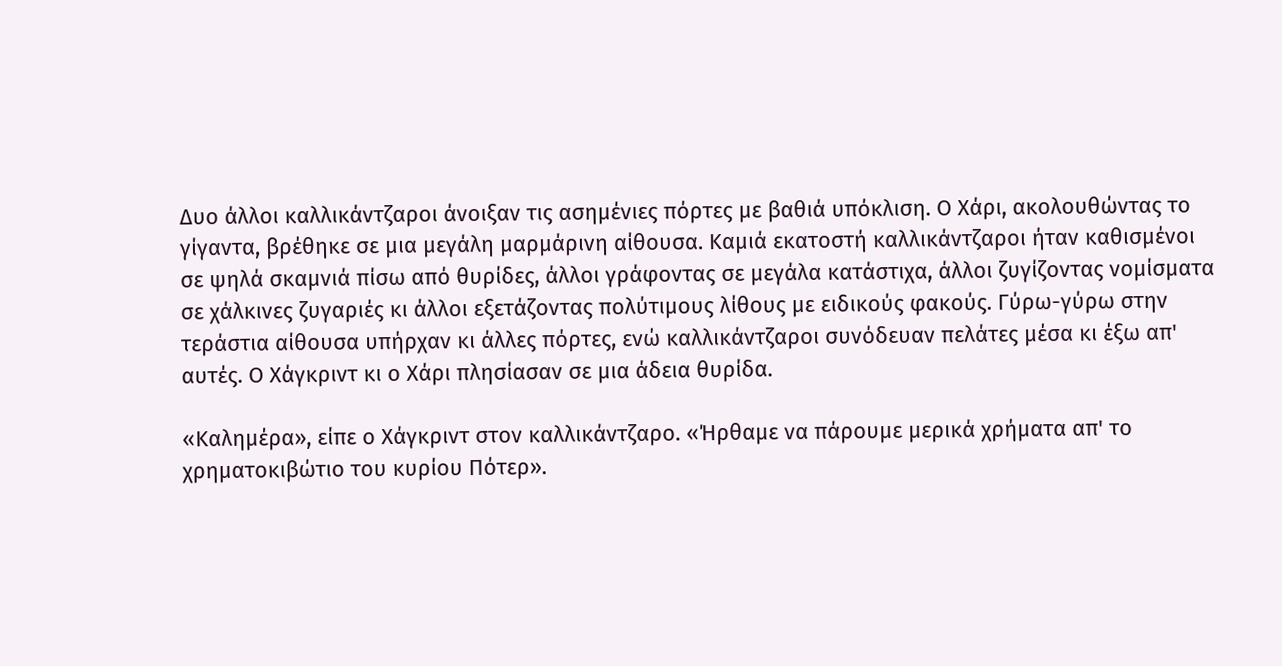Δυο άλλοι καλλικάντζαροι άνοιξαν τις ασημένιες πόρτες με βαθιά υπόκλιση. Ο Χάρι, ακολουθώντας το γίγαντα, βρέθηκε σε μια μεγάλη μαρμάρινη αίθουσα. Καμιά εκατοστή καλλικάντζαροι ήταν καθισμένοι σε ψηλά σκαμνιά πίσω από θυρίδες, άλλοι γράφοντας σε μεγάλα κατάστιχα, άλλοι ζυγίζοντας νομίσματα σε χάλκινες ζυγαριές κι άλλοι εξετάζοντας πολύτιμους λίθους με ειδικούς φακούς. Γύρω-γύρω στην τεράστια αίθουσα υπήρχαν κι άλλες πόρτες, ενώ καλλικάντζαροι συνόδευαν πελάτες μέσα κι έξω απ' αυτές. Ο Χάγκριντ κι ο Χάρι πλησίασαν σε μια άδεια θυρίδα.

«Καλημέρα», είπε ο Χάγκριντ στον καλλικάντζαρο. «Ήρθαμε να πάρουμε μερικά χρήματα απ' το χρηματοκιβώτιο του κυρίου Πότερ».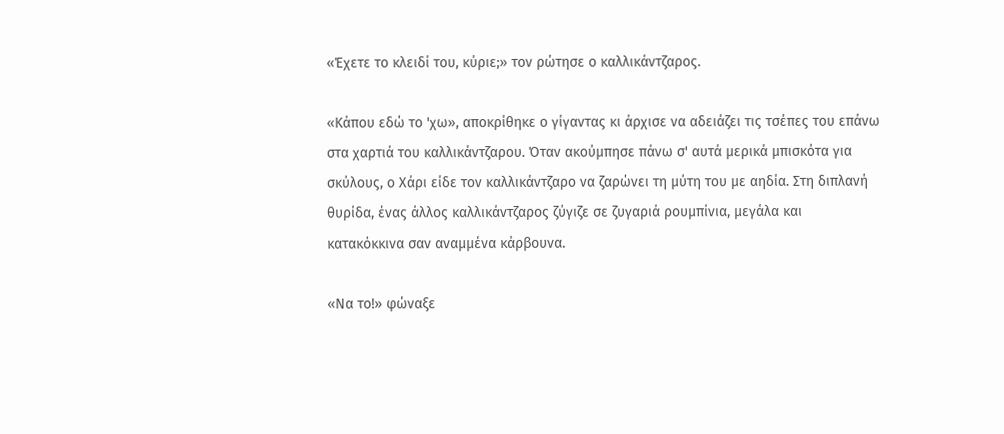«Έχετε το κλειδί του, κύριε;» τον ρώτησε ο καλλικάντζαρος.

«Κάπου εδώ το 'χω», αποκρίθηκε ο γίγαντας κι άρχισε να αδειάζει τις τσέπες του επάνω στα χαρτιά του καλλικάντζαρου. Όταν ακούμπησε πάνω σ' αυτά μερικά μπισκότα για σκύλους, ο Χάρι είδε τον καλλικάντζαρο να ζαρώνει τη μύτη του με αηδία. Στη διπλανή θυρίδα, ένας άλλος καλλικάντζαρος ζύγιζε σε ζυγαριά ρουμπίνια, μεγάλα και κατακόκκινα σαν αναμμένα κάρβουνα.

«Να το!» φώναξε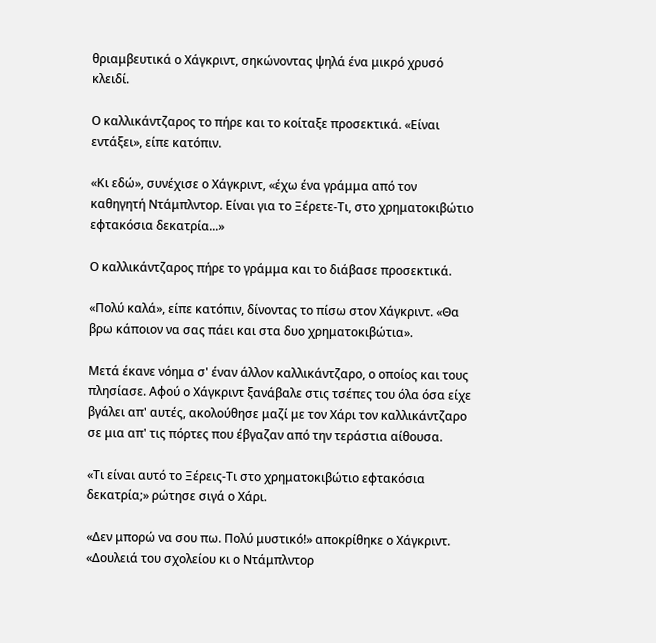θριαμβευτικά ο Χάγκριντ, σηκώνοντας ψηλά ένα μικρό χρυσό κλειδί.

Ο καλλικάντζαρος το πήρε και το κοίταξε προσεκτικά. «Είναι εντάξει», είπε κατόπιν.

«Κι εδώ», συνέχισε ο Χάγκριντ, «έχω ένα γράμμα από τον καθηγητή Ντάμπλντορ. Είναι για το Ξέρετε-Τι, στο χρηματοκιβώτιο εφτακόσια δεκατρία...»

Ο καλλικάντζαρος πήρε το γράμμα και το διάβασε προσεκτικά.

«Πολύ καλά», είπε κατόπιν, δίνοντας το πίσω στον Χάγκριντ. «Θα βρω κάποιον να σας πάει και στα δυο χρηματοκιβώτια».

Μετά έκανε νόημα σ' έναν άλλον καλλικάντζαρο, ο οποίος και τους πλησίασε. Αφού ο Χάγκριντ ξανάβαλε στις τσέπες του όλα όσα είχε βγάλει απ' αυτές, ακολούθησε μαζί με τον Χάρι τον καλλικάντζαρο σε μια απ' τις πόρτες που έβγαζαν από την τεράστια αίθουσα.

«Τι είναι αυτό το Ξέρεις-Τι στο χρηματοκιβώτιο εφτακόσια δεκατρία;» ρώτησε σιγά ο Χάρι.

«Δεν μπορώ να σου πω. Πολύ μυστικό!» αποκρίθηκε ο Χάγκριντ. «Δουλειά του σχολείου κι ο Ντάμπλντορ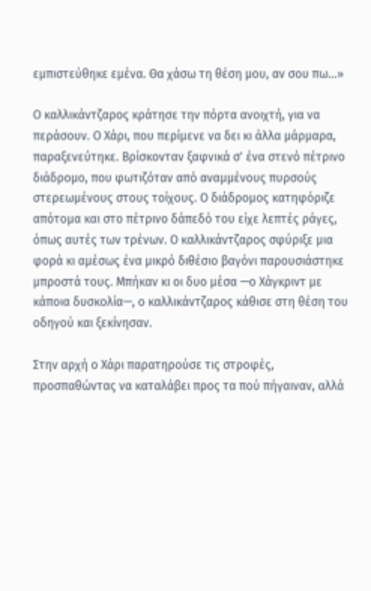εμπιστεύθηκε εμένα. Θα χάσω τη θέση μου, αν σου πω...»

Ο καλλικάντζαρος κράτησε την πόρτα ανοιχτή, για να περάσουν. Ο Χάρι, που περίμενε να δει κι άλλα μάρμαρα, παραξενεύτηκε. Βρίσκονταν ξαφνικά σ' ένα στενό πέτρινο διάδρομο, που φωτιζόταν από αναμμένους πυρσούς στερεωμένους στους τοίχους. Ο διάδρομος κατηφόριζε απότομα και στο πέτρινο δάπεδό του είχε λεπτές ράγες, όπως αυτές των τρένων. Ο καλλικάντζαρος σφύριξε μια φορά κι αμέσως ένα μικρό διθέσιο βαγόνι παρουσιάστηκε μπροστά τους. Μπήκαν κι οι δυο μέσα —ο Χάγκριντ με κάποια δυσκολία—, ο καλλικάντζαρος κάθισε στη θέση του οδηγού και ξεκίνησαν.

Στην αρχή ο Χάρι παρατηρούσε τις στροφές, προσπαθώντας να καταλάβει προς τα πού πήγαιναν, αλλά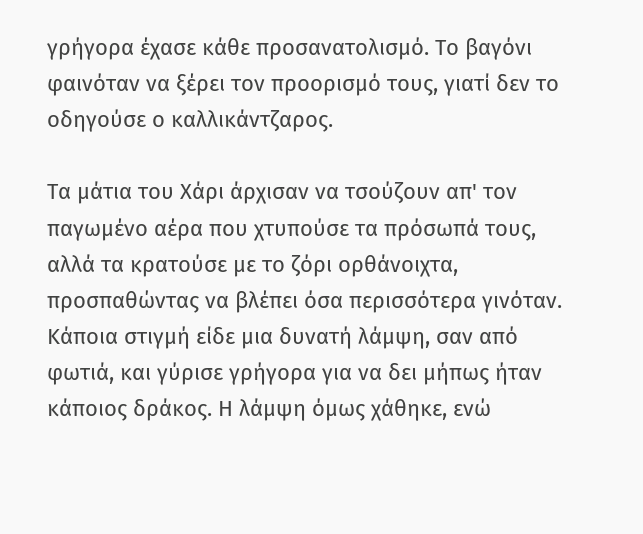γρήγορα έχασε κάθε προσανατολισμό. Το βαγόνι φαινόταν να ξέρει τον προορισμό τους, γιατί δεν το οδηγούσε ο καλλικάντζαρος.

Τα μάτια του Χάρι άρχισαν να τσούζουν απ' τον παγωμένο αέρα που χτυπούσε τα πρόσωπά τους, αλλά τα κρατούσε με το ζόρι ορθάνοιχτα, προσπαθώντας να βλέπει όσα περισσότερα γινόταν. Κάποια στιγμή είδε μια δυνατή λάμψη, σαν από φωτιά, και γύρισε γρήγορα για να δει μήπως ήταν κάποιος δράκος. Η λάμψη όμως χάθηκε, ενώ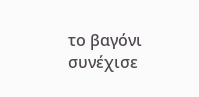το βαγόνι συνέχισε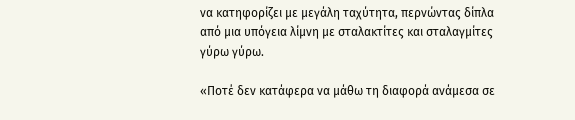να κατηφορίζει με μεγάλη ταχύτητα, περνώντας δίπλα από μια υπόγεια λίμνη με σταλακτίτες και σταλαγμίτες γύρω γύρω.

«Ποτέ δεν κατάφερα να μάθω τη διαφορά ανάμεσα σε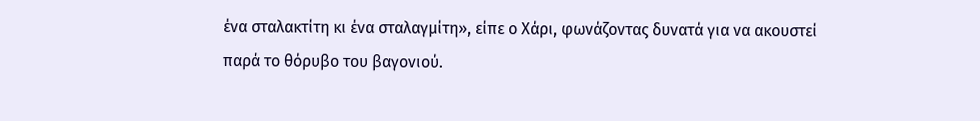ένα σταλακτίτη κι ένα σταλαγμίτη», είπε ο Χάρι, φωνάζοντας δυνατά για να ακουστεί παρά το θόρυβο του βαγονιού.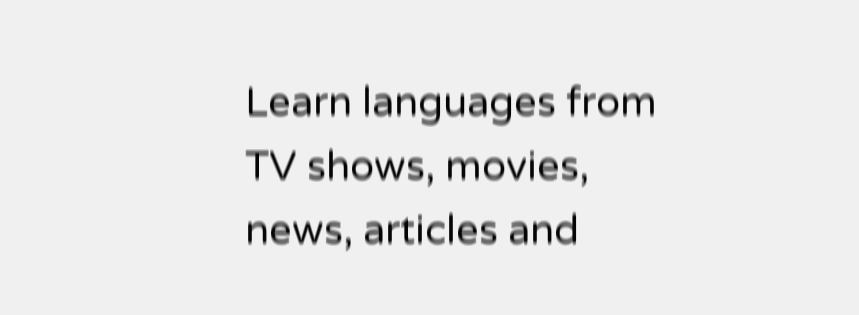Learn languages from TV shows, movies, news, articles and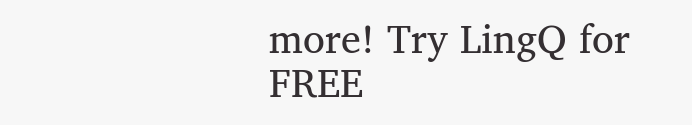more! Try LingQ for FREE